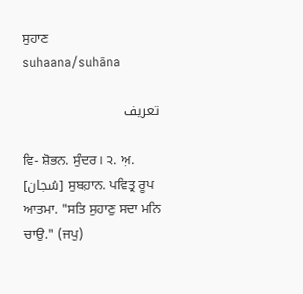ਸੁਹਾਣ
suhaana/suhāna

تعریف

ਵਿ- ਸ਼ੋਭਨ. ਸੁੰਦਰ। ੨. ਅ਼. [سُجان] ਸੁਬਹ਼ਾਨ. ਪਵਿਤ੍ਰ ਰੂਪ ਆਤਮਾ. "ਸਤਿ ਸੁਹਾਣੁ ਸਦਾ ਮਨਿ ਚਾਉ." (ਜਪੁ)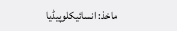ماخذ: انسائیکلوپیڈیا